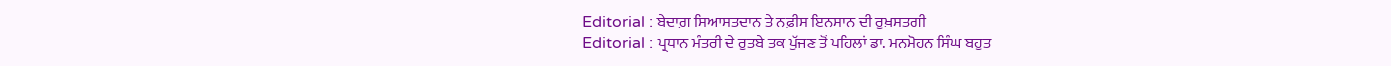Editorial : ਬੇਦਾਗ਼ ਸਿਆਸਤਦਾਨ ਤੇ ਨਫ਼ੀਸ ਇਨਸਾਨ ਦੀ ਰੁਖ਼ਸਤਗੀ
Editorial : ਪ੍ਰਧਾਨ ਮੰਤਰੀ ਦੇ ਰੁਤਬੇ ਤਕ ਪੁੱਜਣ ਤੋਂ ਪਹਿਲਾਂ ਡਾ. ਮਨਮੋਹਨ ਸਿੰਘ ਬਹੁਤ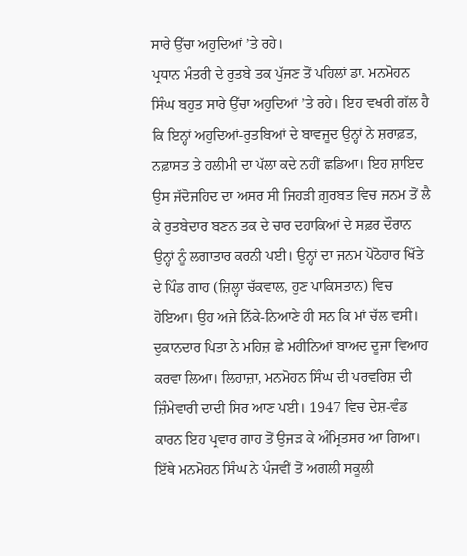ਸਾਰੇ ਉੱਚਾ ਅਹੁਦਿਆਂ ’ਤੇ ਰਹੇ।
ਪ੍ਰਧਾਨ ਮੰਤਰੀ ਦੇ ਰੁਤਬੇ ਤਕ ਪੁੱਜਣ ਤੋਂ ਪਹਿਲਾਂ ਡਾ. ਮਨਮੋਹਨ ਸਿੰਘ ਬਹੁਤ ਸਾਰੇ ਉੱਚਾ ਅਹੁਦਿਆਂ ’ਤੇ ਰਹੇ। ਇਹ ਵਖਰੀ ਗੱਲ ਹੈ ਕਿ ਇਨ੍ਹਾਂ ਅਹੁਦਿਆਂ-ਰੁਤਬਿਆਂ ਦੇ ਬਾਵਜੂਦ ਉਨ੍ਹਾਂ ਨੇ ਸ਼ਰਾਫ਼ਤ, ਨਫ਼ਾਸਤ ਤੇ ਹਲੀਮੀ ਦਾ ਪੱਲਾ ਕਦੇ ਨਹੀਂ ਛਡਿਆ। ਇਹ ਸ਼ਾਇਦ ਉਸ ਜੱਦੋਜਹਿਦ ਦਾ ਅਸਰ ਸੀ ਜਿਹੜੀ ਗ਼ੁਰਬਤ ਵਿਚ ਜਨਮ ਤੋਂ ਲੈ ਕੇ ਰੁਤਬੇਦਾਰ ਬਣਨ ਤਕ ਦੇ ਚਾਰ ਦਹਾਕਿਆਂ ਦੇ ਸਫ਼ਰ ਦੌਰਾਨ ਉਨ੍ਹਾਂ ਨੂੰ ਲਗਾਤਾਰ ਕਰਨੀ ਪਈ। ਉਨ੍ਹਾਂ ਦਾ ਜਨਮ ਪੋਠੋਹਾਰ ਖਿੱਤੇ ਦੇ ਪਿੰਡ ਗਾਹ (ਜ਼ਿਲ੍ਹਾ ਚੱਕਵਾਲ, ਹੁਣ ਪਾਕਿਸਤਾਨ) ਵਿਚ ਹੋਇਆ। ਉਹ ਅਜੇ ਨਿੱਕੇ-ਨਿਆਣੇ ਹੀ ਸਨ ਕਿ ਮਾਂ ਚੱਲ ਵਸੀ।
ਦੁਕਾਨਦਾਰ ਪਿਤਾ ਨੇ ਮਹਿਜ਼ ਛੇ ਮਹੀਨਿਆਂ ਬਾਅਦ ਦੂਜਾ ਵਿਆਹ ਕਰਵਾ ਲਿਆ। ਲਿਹਾਜ਼ਾ, ਮਨਮੋਹਨ ਸਿੰਘ ਦੀ ਪਰਵਰਿਸ਼ ਦੀ ਜ਼ਿੰਮੇਵਾਰੀ ਦਾਦੀ ਸਿਰ ਆਣ ਪਈ। 1947 ਵਿਚ ਦੇਸ਼-ਵੰਡ ਕਾਰਨ ਇਹ ਪ੍ਰਵਾਰ ਗਾਹ ਤੋਂ ਉਜੜ ਕੇ ਅੰਮ੍ਰਿਤਸਰ ਆ ਗਿਆ। ਇੱਥੇ ਮਨਮੋਹਨ ਸਿੰਘ ਨੇ ਪੰਜਵੀਂ ਤੋਂ ਅਗਲੀ ਸਕੂਲੀ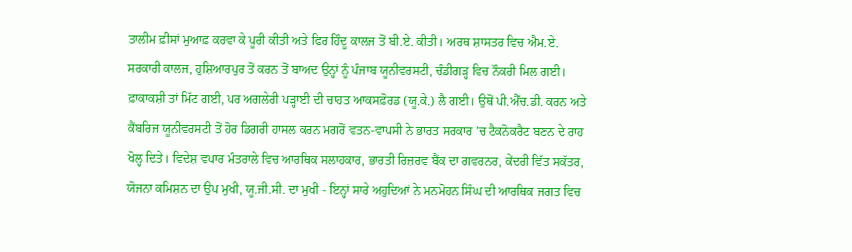ਤਾਲੀਮ ਫ਼ੀਸਾਂ ਮੁਆਫ਼ ਕਰਵਾ ਕੇ ਪੂਰੀ ਕੀਤੀ ਅਤੇ ਫਿਰ ਹਿੰਦੂ ਕਾਲਜ ਤੋਂ ਬੀ.ਏ. ਕੀਤੀ। ਅਰਥ ਸ਼ਾਸਤਰ ਵਿਚ ਐਮ.ਏ. ਸਰਕਾਰੀ ਕਾਲਜ, ਹੁਸ਼ਿਆਰਪੁਰ ਤੋਂ ਕਰਨ ਤੋਂ ਬਾਅਦ ਉਨ੍ਹਾਂ ਨੂੰ ਪੰਜਾਬ ਯੂਨੀਵਰਸਟੀ, ਚੰਡੀਗੜ੍ਹ ਵਿਚ ਨੌਕਰੀ ਮਿਲ ਗਈ।
ਫ਼ਾਕਾਕਸ਼ੀ ਤਾਂ ਮਿੱਟ ਗਈ, ਪਰ ਅਗਲੇਰੀ ਪੜ੍ਹਾਈ ਦੀ ਚਾਹਤ ਆਕਸਫ਼ੋਰਡ (ਯੂ.ਕੇ.) ਲੈ ਗਈ। ਉਥੋਂ ਪੀ.ਐੱਚ.ਡੀ. ਕਰਨ ਅਤੇ ਕੈਂਬਰਿਜ ਯੂਨੀਵਰਸਟੀ ਤੋਂ ਹੋਰ ਡਿਗਰੀ ਹਾਸਲ ਕਰਨ ਮਗਰੋਂ ਵਤਨ-ਵਾਪਸੀ ਨੇ ਭਾਰਤ ਸਰਕਾਰ ’ਚ ਟੈਕਨੋਕਰੈਟ ਬਣਨ ਦੇ ਰਾਹ ਖੋਲ੍ਹ ਦਿਤੇ। ਵਿਦੇਸ਼ ਵਪਾਰ ਮੰਤਰਾਲੇ ਵਿਚ ਆਰਥਿਕ ਸਲਾਹਕਾਰ, ਭਾਰਤੀ ਰਿਜ਼ਰਵ ਬੈਂਕ ਦਾ ਗਵਰਨਰ, ਕੇਂਦਰੀ ਵਿੱਤ ਸਕੱਤਰ, ਯੋਜਨਾ ਕਮਿਸ਼ਨ ਦਾ ਉਪ ਮੁਖੀ, ਯੂ.ਜੀ.ਸੀ. ਦਾ ਮੁਖੀ - ਇਨ੍ਹਾਂ ਸਾਰੇ ਅਹੁਦਿਆਂ ਨੇ ਮਨਮੋਹਨ ਸਿੰਘ ਦੀ ਆਰਥਿਕ ਜਗਤ ਵਿਚ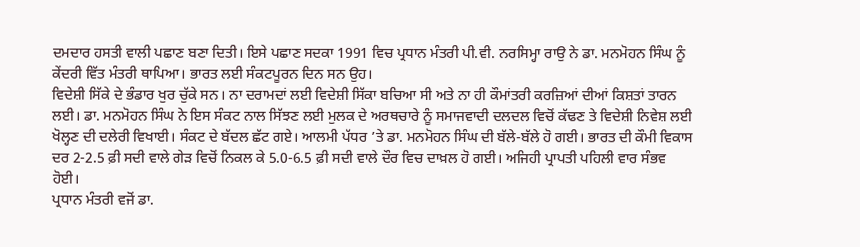ਦਮਦਾਰ ਹਸਤੀ ਵਾਲੀ ਪਛਾਣ ਬਣਾ ਦਿਤੀ। ਇਸੇ ਪਛਾਣ ਸਦਕਾ 1991 ਵਿਚ ਪ੍ਰਧਾਨ ਮੰਤਰੀ ਪੀ.ਵੀ. ਨਰਸਿਮ੍ਹਾ ਰਾਉ ਨੇ ਡਾ. ਮਨਮੋਹਨ ਸਿੰਘ ਨੂੰ ਕੇਂਦਰੀ ਵਿੱਤ ਮੰਤਰੀ ਥਾਪਿਆ। ਭਾਰਤ ਲਈ ਸੰਕਟਪੂਰਨ ਦਿਨ ਸਨ ਉਹ।
ਵਿਦੇਸ਼ੀ ਸਿੱਕੇ ਦੇ ਭੰਡਾਰ ਖੁਰ ਚੁੱਕੇ ਸਨ। ਨਾ ਦਰਾਮਦਾਂ ਲਈ ਵਿਦੇਸ਼ੀ ਸਿੱਕਾ ਬਚਿਆ ਸੀ ਅਤੇ ਨਾ ਹੀ ਕੌਮਾਂਤਰੀ ਕਰਜ਼ਿਆਂ ਦੀਆਂ ਕਿਸ਼ਤਾਂ ਤਾਰਨ ਲਈ। ਡਾ. ਮਨਮੋਹਨ ਸਿੰਘ ਨੇ ਇਸ ਸੰਕਟ ਨਾਲ ਸਿੱਝਣ ਲਈ ਮੁਲਕ ਦੇ ਅਰਥਚਾਰੇ ਨੂੰ ਸਮਾਜਵਾਦੀ ਦਲਦਲ ਵਿਚੋਂ ਕੱਢਣ ਤੇ ਵਿਦੇਸ਼ੀ ਨਿਵੇਸ਼ ਲਈ ਖੋਲ੍ਹਣ ਦੀ ਦਲੇਰੀ ਵਿਖਾਈ। ਸੰਕਟ ਦੇ ਬੱਦਲ ਛੱਟ ਗਏ। ਆਲਮੀ ਪੱਧਰ ’ਤੇ ਡਾ. ਮਨਮੋਹਨ ਸਿੰਘ ਦੀ ਬੱਲੇ-ਬੱਲੇ ਹੋ ਗਈ। ਭਾਰਤ ਦੀ ਕੌਮੀ ਵਿਕਾਸ ਦਰ 2-2.5 ਫ਼ੀ ਸਦੀ ਵਾਲੇ ਗੇੜ ਵਿਚੋਂ ਨਿਕਲ ਕੇ 5.0-6.5 ਫ਼ੀ ਸਦੀ ਵਾਲੇ ਦੌਰ ਵਿਚ ਦਾਖ਼ਲ ਹੋ ਗਈ। ਅਜਿਹੀ ਪ੍ਰਾਪਤੀ ਪਹਿਲੀ ਵਾਰ ਸੰਭਵ ਹੋਈ।
ਪ੍ਰਧਾਨ ਮੰਤਰੀ ਵਜੋਂ ਡਾ.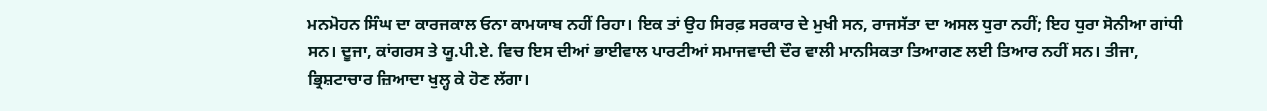ਮਨਮੋਹਨ ਸਿੰਘ ਦਾ ਕਾਰਜਕਾਲ ਓਨਾ ਕਾਮਯਾਬ ਨਹੀਂ ਰਿਹਾ। ਇਕ ਤਾਂ ਉਹ ਸਿਰਫ਼ ਸਰਕਾਰ ਦੇ ਮੁਖੀ ਸਨ, ਰਾਜਸੱਤਾ ਦਾ ਅਸਲ ਧੁਰਾ ਨਹੀਂ; ਇਹ ਧੁਰਾ ਸੋਨੀਆ ਗਾਂਧੀ ਸਨ। ਦੂਜਾ, ਕਾਂਗਰਸ ਤੇ ਯੂ.ਪੀ.ਏ. ਵਿਚ ਇਸ ਦੀਆਂ ਭਾਈਵਾਲ ਪਾਰਟੀਆਂ ਸਮਾਜਵਾਦੀ ਦੌਰ ਵਾਲੀ ਮਾਨਸਿਕਤਾ ਤਿਆਗਣ ਲਈ ਤਿਆਰ ਨਹੀਂ ਸਨ। ਤੀਜਾ, ਭ੍ਰਿਸ਼ਟਾਚਾਰ ਜ਼ਿਆਦਾ ਖੁਲ੍ਹ ਕੇ ਹੋਣ ਲੱਗਾ।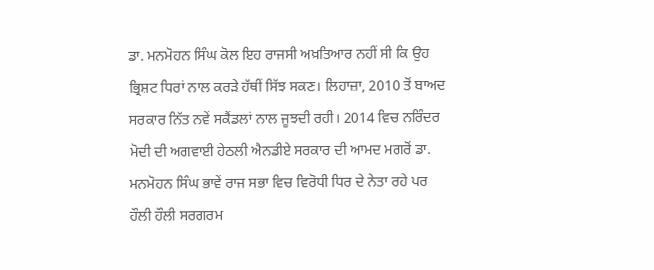ਡਾ. ਮਨਮੋਹਨ ਸਿੰਘ ਕੋਲ ਇਹ ਰਾਜਸੀ ਅਖ਼ਤਿਆਰ ਨਹੀਂ ਸੀ ਕਿ ਉਹ ਭ੍ਰਿਸ਼ਟ ਧਿਰਾਂ ਨਾਲ ਕਰੜੇ ਹੱਥੀਂ ਸਿੱਝ ਸਕਣ। ਲਿਹਾਜ਼ਾ, 2010 ਤੋਂ ਬਾਅਦ ਸਰਕਾਰ ਨਿੱਤ ਨਵੇਂ ਸਕੈਂਡਲਾਂ ਨਾਲ ਜੂਝਦੀ ਰਹੀ। 2014 ਵਿਚ ਨਰਿੰਦਰ ਮੋਦੀ ਦੀ ਅਗਵਾਈ ਹੇਠਲੀ ਐਨਡੀਏ ਸਰਕਾਰ ਦੀ ਆਮਦ ਮਗਰੋਂ ਡਾ. ਮਨਮੋਹਨ ਸਿੰਘ ਭਾਵੇਂ ਰਾਜ ਸਭਾ ਵਿਚ ਵਿਰੋਧੀ ਧਿਰ ਦੇ ਨੇਤਾ ਰਹੇ ਪਰ ਹੌਲੀ ਹੌਲੀ ਸਰਗਰਮ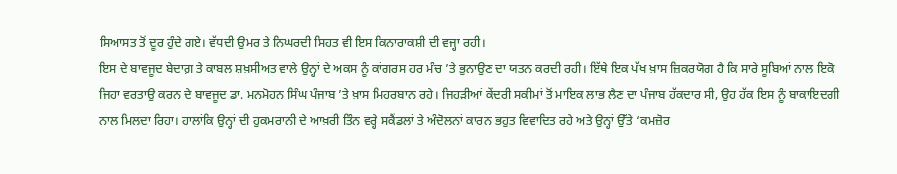ਸਿਆਸਤ ਤੋਂ ਦੂਰ ਹੁੰਦੇ ਗਏ। ਵੱਧਦੀ ਉਮਰ ਤੇ ਨਿਘਰਦੀ ਸਿਹਤ ਵੀ ਇਸ ਕਿਨਾਰਾਕਸ਼ੀ ਦੀ ਵਜ੍ਹਾ ਰਹੀ।
ਇਸ ਦੇ ਬਾਵਜੂਦ ਬੇਦਾਗ਼ ਤੇ ਕਾਬਲ ਸ਼ਖ਼ਸੀਅਤ ਵਾਲੇ ਉਨ੍ਹਾਂ ਦੇ ਅਕਸ ਨੂੰ ਕਾਂਗਰਸ ਹਰ ਮੰਚ ’ਤੇ ਭੁਨਾਉਣ ਦਾ ਯਤਨ ਕਰਦੀ ਰਹੀ। ਇੱਥੇ ਇਕ ਪੱਖ ਖ਼ਾਸ ਜ਼ਿਕਰਯੋਗ ਹੈ ਕਿ ਸਾਰੇ ਸੂਬਿਆਂ ਨਾਲ ਇਕੋ ਜਿਹਾ ਵਰਤਾਉ ਕਰਨ ਦੇ ਬਾਵਜੂਦ ਡਾ. ਮਨਮੋਹਨ ਸਿੰਘ ਪੰਜਾਬ ’ਤੇ ਖ਼ਾਸ ਮਿਹਰਬਾਨ ਰਹੇ। ਜਿਹੜੀਆਂ ਕੇਂਦਰੀ ਸਕੀਮਾਂ ਤੋਂ ਮਾਇਕ ਲਾਭ ਲੈਣ ਦਾ ਪੰਜਾਬ ਹੱਕਦਾਰ ਸੀ, ਉਹ ਹੱਕ ਇਸ ਨੂੰ ਬਾਕਾਇਦਗੀ ਨਾਲ ਮਿਲਦਾ ਰਿਹਾ। ਹਾਲਾਂਕਿ ਉਨ੍ਹਾਂ ਦੀ ਹੁਕਮਰਾਨੀ ਦੇ ਆਖ਼ਰੀ ਤਿੰਨ ਵਰ੍ਹੇ ਸਕੈਂਡਲਾਂ ਤੇ ਅੰਦੋਲਨਾਂ ਕਾਰਨ ਭਹੁਤ ਵਿਵਾਦਿਤ ਰਹੇ ਅਤੇ ਉਨ੍ਹਾਂ ਉੱਤੇ ‘ਕਮਜ਼ੋਰ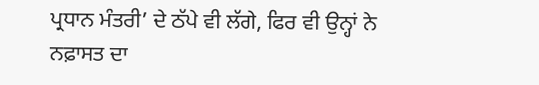ਪ੍ਰਧਾਨ ਮੰਤਰੀ’ ਦੇ ਠੱਪੇ ਵੀ ਲੱਗੇ, ਫਿਰ ਵੀ ਉਨ੍ਹਾਂ ਨੇ ਨਫ਼ਾਸਤ ਦਾ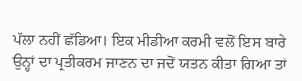ਪੱਲਾ ਨਹੀਂ ਛੱਡਿਆ। ਇਕ ਮੀਡੀਆ ਕਰਮੀ ਵਲੋਂ ਇਸ ਬਾਰੇ ਉਨ੍ਹਾਂ ਦਾ ਪ੍ਰਤੀਕਰਮ ਜਾਣਨ ਦਾ ਜਦੋਂ ਯਤਨ ਕੀਤਾ ਗਿਆ ਤਾਂ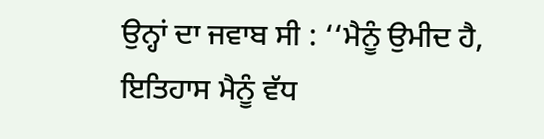ਉਨ੍ਹਾਂ ਦਾ ਜਵਾਬ ਸੀ : ‘‘ਮੈਨੂੰ ਉਮੀਦ ਹੈ, ਇਤਿਹਾਸ ਮੈਨੂੰ ਵੱਧ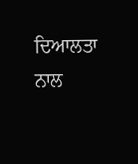ਦਿਆਲਤਾ ਨਾਲ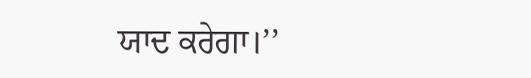ਯਾਦ ਕਰੇਗਾ।’’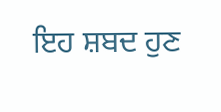ਇਹ ਸ਼ਬਦ ਹੁਣ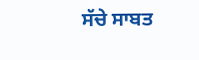ਸੱਚੇ ਸਾਬਤ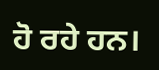ਹੋ ਰਹੇ ਹਨ।